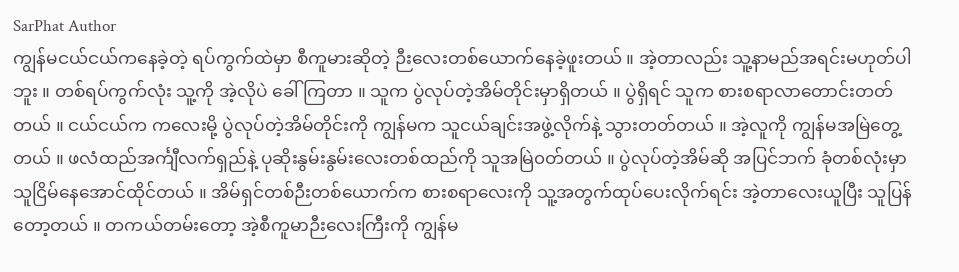SarPhat Author
ကျွန်မငယ်ငယ်ကနေခဲ့တဲ့ ရပ်ကွက်ထဲမှာ စီကူမားဆိုတဲ့ ဉီးလေးတစ်ယောက်နေခဲ့ဖူးတယ် ။ အဲ့တာလည်း သူ့နာမည်အရင်းမဟုတ်ပါဘူး ။ တစ်ရပ်ကွက်လုံး သူ့ကို အဲ့လိုပဲ ခေါ်ကြတာ ။ သူက ပွဲလုပ်တဲ့အိမ်တိုင်းမှာရှိတယ် ။ ပွဲရှိရင် သူက စားစရာလာတောင်းတတ်တယ် ။ ငယ်ငယ်က ကလေးမို့ ပွဲလုပ်တဲ့အိမ်တိုင်းကို ကျွန်မက သူငယ်ချင်းအဖွဲ့လိုက်နဲ့ သွားတတ်တယ် ။ အဲ့လူကို ကျွန်မအမြဲတွေ့တယ် ။ ဖလံထည်အင်္ကျီလက်ရှည်နဲ့ ပုဆိုးနွမ်းနွမ်းလေးတစ်ထည်ကို သူအမြဲ၀တ်တယ် ။ ပွဲလုပ်တဲ့အိမ်ဆို အပြင်ဘက် ခုံတစ်လုံးမှာ သူငြိမ်နေအောင်ထိုင်တယ် ။ အိမ်ရှင်တစ်ဉီးတစ်ယောက်က စားစရာလေးကို သူ့အတွက်ထုပ်ပေးလိုက်ရင်း အဲ့တာလေးယူပြီး သူပြန်တော့တယ် ။ တကယ်တမ်းတော့ အဲ့စီကူမာဉီးလေးကြီးကို ကျွန်မ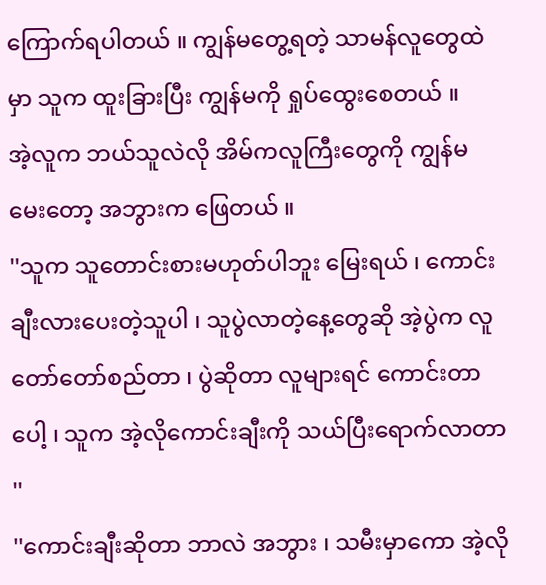ကြောက်ရပါတယ် ။ ကျွန်မတွေ့ရတဲ့ သာမန်လူတွေထဲမှာ သူက ထူးခြားပြီး ကျွန်မကို ရှုပ်ထွေးစေတယ် ။
အဲ့လူက ဘယ်သူလဲလို အိမ်ကလူကြီးတွေကို ကျွန်မမေးတော့ အဘွားက ဖြေတယ် ။
''သူက သူတောင်းစားမဟုတ်ပါဘူး မြေးရယ် ၊ ကောင်းချီးလားပေးတဲ့သူပါ ၊ သူပွဲလာတဲ့နေ့တွေဆို အဲ့ပွဲက လူတော်တော်စည်တာ ၊ ပွဲဆိုတာ လူများရင် ကောင်းတာပေါ့ ၊ သူက အဲ့လိုကောင်းချီးကို သယ်ပြီးရောက်လာတာ ''
''ကောင်းချီးဆိုတာ ဘာလဲ အဘွား ၊ သမီးမှာကော အဲ့လို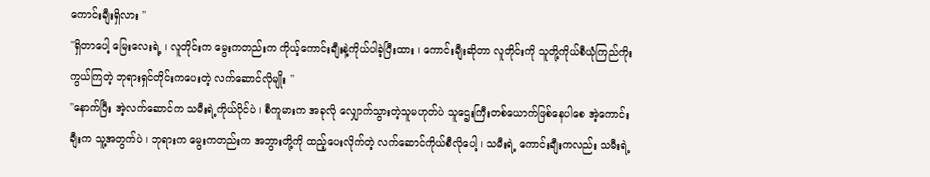ကောင်းချီးရှိလား ''
''ရှိတာပေါ့ မြေးလေးရဲ့ ၊ လူတိုင်းက မွေးကတည်းက ကိုယ့်ကောင်းချီးနဲ့ကိုယ်ပါခဲ့ပြီးထား ၊ ကောင်းချီးဆိုတာ လူတိုင်းကို သူတို့ကိုယ်စီယုံကြည်ကိုးကွယ်ကြတဲ့ ဘုရားရှင်တိုင်းကပေးတဲ့ လက်ဆောင်လိုမျိုး ''
''နောက်ပြီး အဲ့လက်ဆောင်က သမီးရဲ့ကိုယ်ပိုင်ပဲ ၊ စီကူမားက အခုလို လျှောက်သွားတဲ့သူမဟုတ်ပဲ သူဌေးကြီးတစ်ယောက်ဖြစ်နေပါစေ အဲ့ကောင်းချီးက သူ့အတွက်ပဲ ၊ ဘုရားက မွေးကတည်းက အဘွားတို့ကို ထည့်ပေးလိုက်တဲ့ လက်ဆောင်ကိုယ်စီလိုပေါ့ ၊ သမီးရဲ့ ကောင်းချီးကလည်း သမီးရဲ့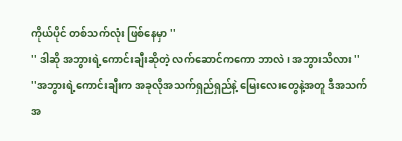ကိုယ်ပိုင် တစ်သက်လုံး ဖြစ်နေမှာ ''
'' ဒါဆို အဘွားရဲ့ကောင်းချီးဆိုတဲ့ လက်ဆောင်ကကော ဘာလဲ ၊ အဘွားသိလား ''
''အဘွားရဲ့ကောင်းချီးက အခုလိုအသက်ရှည်ရှည်နဲ့ မြေးလေးတွေနဲ့အတူ ဒီအသက်အ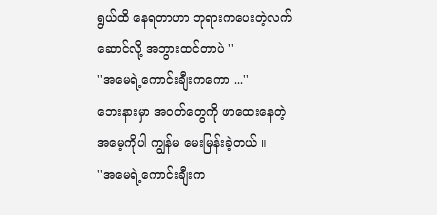ရွယ်ထိ နေရတာဟာ ဘုရားကပေးတဲ့လက်ဆောင်လို့ အဘွားထင်တာပဲ ''
''အမေရဲ့ကောင်းချီးကကော ...''
ဘေးနားမှာ အ၀တ်တွေကို ဖာထေးနေတဲ့ အမေ့ကိုပါ ကျွန်မ မေးမြန်းခဲ့တယ် ။
''အမေရဲ့ကောင်းချီးက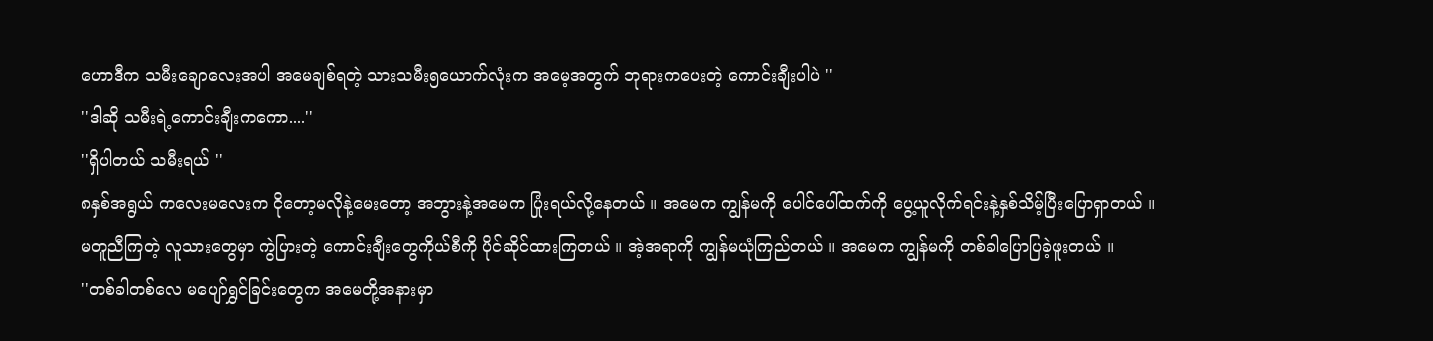ဟောဒီက သမီးချောလေးအပါ အမေချစ်ရတဲ့ သားသမီး၅ယောက်လုံးက အမေ့အတွက် ဘုရားကပေးတဲ့ ကောင်းချီးပါပဲ ''
''ဒါဆို သမီးရဲ့ကောင်းချီးကကော....''
''ရှိပါတယ် သမီးရယ် ''
၈နှစ်အရွယ် ကလေးမလေးက ငိုတော့မလိုနဲ့မေးတော့ အဘွားနဲ့အမေက ပြုံးရယ်လို့နေတယ် ။ အမေက ကျွန်မကို ပေါင်ပေါ်ထက်ကို ပွေ့ယူလိုက်ရင်းနဲ့နှစ်သိမ့်ပြီးပြောရှာတယ် ။
မတူညီကြတဲ့ လူသားတွေမှာ ကွဲပြားတဲ့ ကောင်းချီးတွေကိုယ်စီကို ပိုင်ဆိုင်ထားကြတယ် ။ အဲ့အရာကို ကျွန်မယုံကြည်တယ် ။ အမေက ကျွန်မကို တစ်ခါပြောပြခဲ့ဖူးတယ် ။
''တစ်ခါတစ်လေ မပျော်ရွှင်ခြင်းတွေက အမေတို့အနားမှာ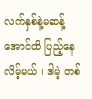လက်နှစ်နဲ့မဆန့်အောင်ထိ ပြည့်နေလိမ့်မယ် ၊ ဒါမဲ့ တစ်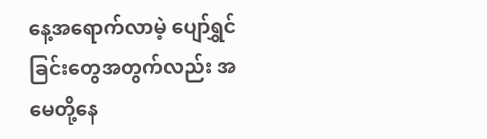နေ့အရောက်လာမဲ့ ပျော်ရွှင်ခြင်းတွေအတွက်လည်း အမေတို့နေ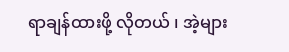ရာချန်ထားဖို့ လိုတယ် ၊ အဲ့များ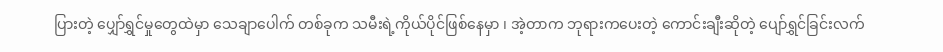ပြားတဲ့ ပျှော်ရွှင်မှုတွေထဲမှာ သေချာပေါက် တစ်ခုက သမီးရဲ့ကိုယ်ပိုင်ဖြစ်နေမှာ ၊ အဲ့တာက ဘုရားကပေးတဲ့ ကောင်းချီးဆိုတဲ့ ပျော်ရွှင်ခြင်းလက်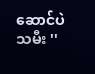ဆောင်ပဲ သမီး ''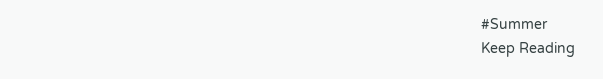#Summer
Keep Reading